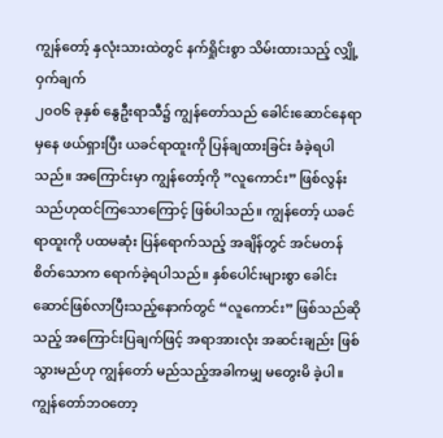ကျွန်တော့် နှလုံးသားထဲတွင် နက်ရှိုင်းစွာ သိမ်းထားသည့် လျှို့ဝှက်ချက်
၂၀၀၆ ခုနှစ် နွေဦးရာသီ၌ ကျွန်တော်သည် ခေါင်းဆောင်နေရာမှနေ ဖယ်ရှားပြီး ယခင်ရာထူးကို ပြန်ချထားခြင်း ခံခဲ့ရပါသည်။ အကြောင်းမှာ ကျွန်တော့်ကို ”လူကောင်း” ဖြစ်လွန်းသည်ဟုထင်ကြသောကြောင့် ဖြစ်ပါသည်။ ကျွန်တော့် ယခင်ရာထူးကို ပထမဆုံး ပြန်ရောက်သည့် အချိန်တွင် အင်မတန် စိတ်သောက ရောက်ခဲ့ရပါသည်။ နှစ်ပေါင်းများစွာ ခေါင်းဆောင်ဖြစ်လာပြီးသည့်နောက်တွင် “လူကောင်း” ဖြစ်သည်ဆိုသည့် အကြောင်းပြချက်ဖြင့် အရာအားလုံး အဆင်းချည်း ဖြစ်သွားမည်ဟု ကျွန်တော် မည်သည့်အခါကမျှ မတွေးမိ ခဲ့ပါ။ ကျွန်တော်ဘဝတော့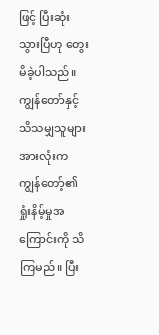ဖြင့် ပြီးဆုံးသွားပြီဟု တွေးမိခဲ့ပါသည်။ ကျွန်တော်နှင့် သိသမျှသူများအားလုံးက ကျွန်တော့်၏ ရှုံးနိမ့်မှုအကြောင်းကို သိကြမည်။ ပြီး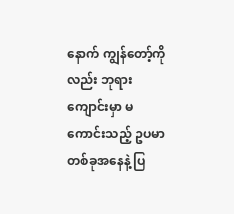နောက် ကျွန်တော့်ကိုလည်း ဘုရားကျောင်းမှာ မကောင်းသည့် ဥပမာတစ်ခုအနေနဲ့ ပြ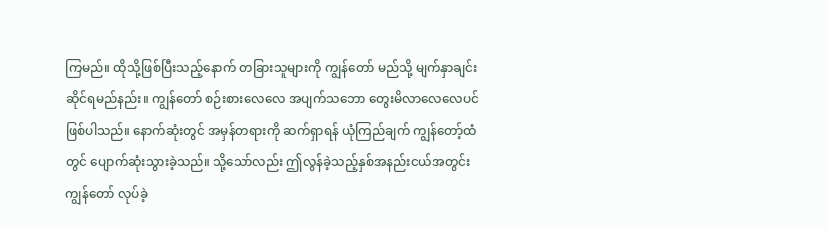ကြမည်။ ထိုသို့ဖြစ်ပြီးသည့်နောက် တခြားသူများကို ကျွန်တော် မည်သို့ မျက်နှာချင်းဆိုင်ရမည်နည်း။ ကျွန်တော် စဉ်းစားလေလေ အပျက်သဘော တွေးမိလာလေလေပင် ဖြစ်ပါသည်။ နောက်ဆုံးတွင် အမှန်တရားကို ဆက်ရှာရန် ယုံကြည်ချက် ကျွန်တော့်ထံတွင် ပျောက်ဆုံးသွားခဲ့သည်။ သို့သော်လည်း ဤလွန်ခဲ့သည့်နှစ်အနည်းငယ်အတွင်း ကျွန်တော် လုပ်ခဲ့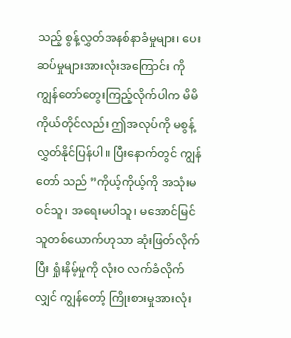သည့် စွန့်လွှတ်အနစ်နာခံမှုများ၊ ပေးဆပ်မှုများအားလုံးအကြောင်း ကို ကျွန်တော်တွေးကြည့်လိုက်ပါက မိမိကိုယ်တိုင်လည်း ဤအလုပ်ကို မစွန့်လွှတ်နိုင်ပြန်ပါ။ ပြီးနောက်တွင် ကျွန်တော် သည် ”ကိုယ့်ကိုယ့်ကို အသုံးမဝင်သူ၊ အရေးမပါသူ၊ မအောင်မြင်သူတစ်ယောက်ဟုသာ ဆုံးဖြတ်လိုက်ပြီး ရှုံးနိမ့်မှုကို လုံးဝ လက်ခံလိုက်လျှင် ကျွန်တော့် ကြိုးစားမှုအားလုံး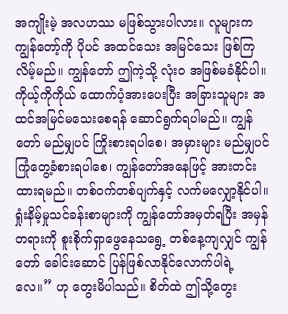အကျိုးမဲ့ အလဟဿ မဖြစ်သွားပါလား။ လူများက ကျွန်တော့်ကို ပိုပင် အထင်သေး အမြင်သေး ဖြစ်ကြလိမ့်မည်။ ကျွန်တော် ဤကဲ့သို့ လုံးဝ အဖြစ်မခံနိုင်ပါ။ ကိုယ့်ကိုကိုယ် ထောက်ပံ့အားပေးပြီး အခြားသူများ အထင်အမြင်မသေးစေရန် ဆောင်ရွက်ရပါမည်။ ကျွန်တော် မည်မျှပင် ကြိုးစားရပါစေ၊ အမှားများ မည်မျှပင် ကြုံတွေ့ခံစားရပါစေ၊ ကျွန်တော်အနေဖြင့် အားတင်းထားရမည်။ တစ်ဝက်တစ်ပျက်နှင့် လက်မလျှော့နိုင်ပါ။ ရှုံးနိမ့်မှုသင်ခန်းစာများကို ကျွန်တော်အမှတ်ရပြီး အမှန်တရားကို စူးစိုက်ရှာဖွေနေသရွေ့ တစ်နေ့ကျလျှင် ကျွန်တော် ခေါင်းဆောင် ပြန်ဖြစ်လာနိုင်လောက်ပါရဲ့လေ။” ဟု တွေးမိပါသည်။ စိတ်ထဲ ဤသို့တွေး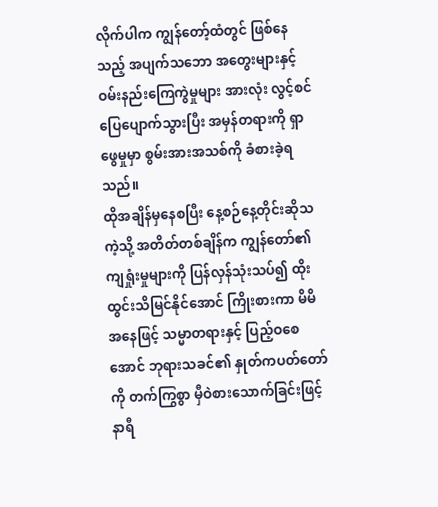လိုက်ပါက ကျွန်တော့်ထံတွင် ဖြစ်နေသည့် အပျက်သဘော အတွေးများနှင့် ဝမ်းနည်းကြေကွဲမှုများ အားလုံး လွင့်စင်ပြေပျောက်သွားပြီး အမှန်တရားကို ရှာဖွေမှုမှာ စွမ်းအားအသစ်ကို ခံစားခဲ့ရသည်။
ထိုအချိန်မှနေစပြီး နေ့စဉ်နေ့တိုင်းဆိုသကဲ့သို့ အတိတ်တစ်ချိန်က ကျွန်တော်၏ ကျရှုံးမှုများကို ပြန်လှန်သုံးသပ်၍ ထိုးထွင်းသိမြင်နိုင်အောင် ကြိုးစားကာ မိမိအနေဖြင့် သမ္မာတရားနှင့် ပြည့်ဝစေအောင် ဘုရားသခင်၏ နှုတ်ကပတ်တော်ကို တက်ကြွစွာ မှီဝဲစားသောက်ခြင်းဖြင့် နာရီ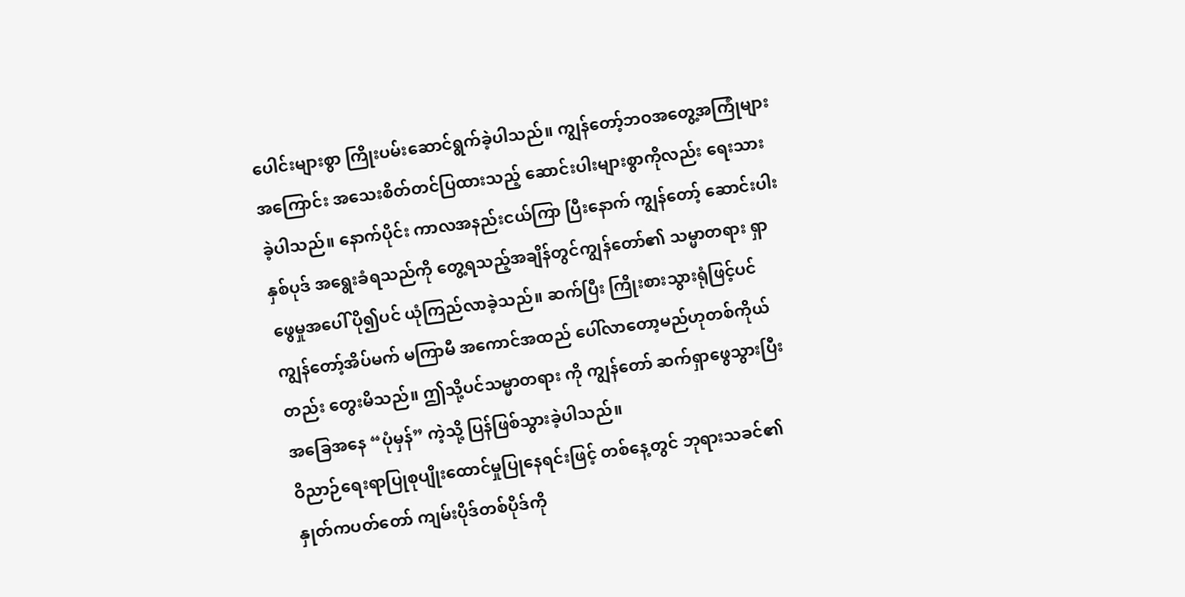ပေါင်းများစွာ ကြိုးပမ်းဆောင်ရွက်ခဲ့ပါသည်။ ကျွန်တော့်ဘဝအတွေ့အကြုံများအကြောင်း အသေးစိတ်တင်ပြထားသည့် ဆောင်းပါးများစွာကိုလည်း ရေးသားခဲ့ပါသည်။ နောက်ပိုင်း ကာလအနည်းငယ်ကြာ ပြီးနောက် ကျွန်တော့် ဆောင်းပါးနှစ်ပုဒ် အရွေးခံရသည်ကို တွေ့ရသည့်အချိန်တွင်ကျွန်တော်၏ သမ္မာတရား ရှာဖွေမှုအပေါ် ပို၍ပင် ယုံကြည်လာခဲ့သည်။ ဆက်ပြီး ကြိုးစားသွားရုံဖြင့်ပင် ကျွန်တော့်အိပ်မက် မကြာမီ အကောင်အထည် ပေါ်လာတော့မည်ဟုတစ်ကိုယ်တည်း တွေးမိသည်။ ဤသို့ပင်သမ္မာတရား ကို ကျွန်တော် ဆက်ရှာဖွေသွားပြီး အခြေအနေ “ပုံမှန်” ကဲ့သို့ ပြန်ဖြစ်သွားခဲ့ပါသည်။
ဝိညာဉ်ရေးရာပြုစုပျိုးထောင်မှုပြုနေရင်းဖြင့် တစ်နေ့တွင် ဘုရားသခင်၏ နှုတ်ကပတ်တော် ကျမ်းပိုဒ်တစ်ပိုဒ်ကို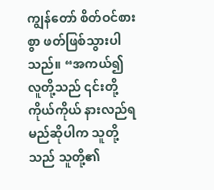ကျွန်တော် စိတ်ဝင်စားစွာ ဖတ်ဖြစ်သွားပါသည်။ “အကယ်၍ လူတို့သည် ၎င်းတို့ကိုယ်ကိုယ် နားလည်ရမည်ဆိုပါက သူတို့သည် သူတို့၏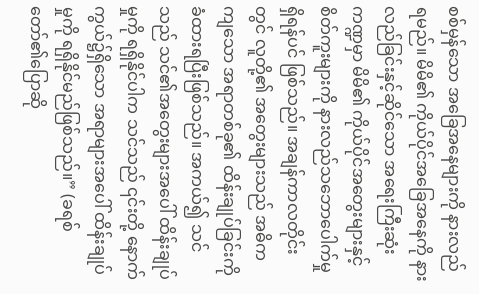စစ်မှန်သော အခြေအနေများကို နားလည်ရမည်။ မိမိ၏ ကိုယ်ပိုင်အခြေအနေကို နားလည်ခြင်းနှင့်ဆိုင်သော အရေးကြီးဆုံးကဏ္ဍမှာ မိမိ၏ ကိုယ်ပိုင်အတွေးများနှင့် စိတ်ကူးများကို နားလည်သဘောပေါက်မှု ရှိရန်ပင် ဖြစ်သည်။ အချန်ကာလတိုင်းတွင် လူတို့၏ အတွေးများသည် အဓိကကျသော အရာတစ်ခု၏ ထိန်းချုပ်ခြင်းကို ခံထားရပြီးဖြစ်သည်။ အကယ်၍ သင်သည် သင်၏အတွေးများအပေါ် ထိန်းချုပ်မှုကို ရရှိနိုင်ပါက သင်သည် ၎င်းတို့ နောက်ကွယ်၌ရှိသော အရာများအပေါ် ထိန်းချုပ်မှုကို ရရှိနိုင်မည်ဖြစ်သည်။” (ခရစ်တော်၏ပြောဆို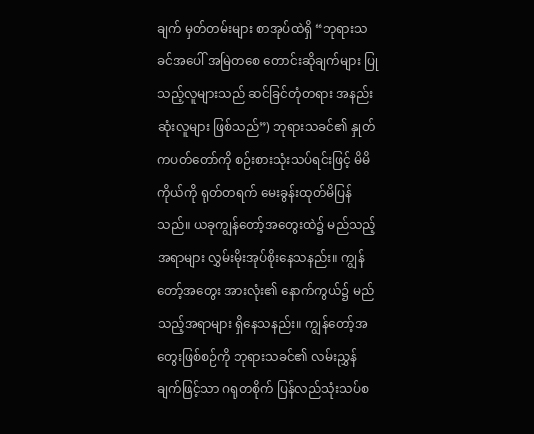ချက် မှတ်တမ်းများ စာအုပ်ထဲရှိ “ဘုရားသခင်အပေါ် အမြဲတစေ တောင်းဆိုချက်များ ပြုသည့်လူများသည် ဆင်ခြင်တုံတရား အနည်းဆုံးလူများ ဖြစ်သည်”) ဘုရားသခင်၏ နှုတ်ကပတ်တော်ကို စဉ်းစားသုံးသပ်ရင်းဖြင့် မိမိကိုယ်ကို ရုတ်တရက် မေးခွန်းထုတ်မိပြန်သည်။ ယခုကျွန်တော့်အတွေးထဲ၌ မည်သည့်အရာများ လွှမ်းမိုးအုပ်စိုးနေသနည်း။ ကျွန်တော့်အတွေး အားလုံး၏ နောက်ကွယ်၌ မည်သည့်အရာများ ရှိနေသနည်း။ ကျွန်တော့်အတွေးဖြစ်စဉ်ကို ဘုရားသခင်၏ လမ်းညွှန်ချက်ဖြင့်သာ ဂရုတစိုက် ပြန်လည်သုံးသပ်စ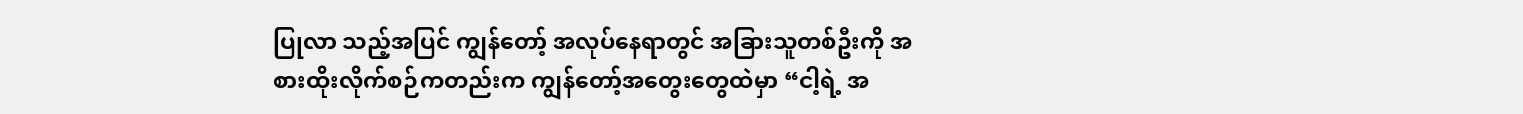ပြုလာ သည့်အပြင် ကျွန်တော့် အလုပ်နေရာတွင် အခြားသူတစ်ဦးကို အစားထိုးလိုက်စဉ်ကတည်းက ကျွန်တော့်အတွေးတွေထဲမှာ “ငါ့ရဲ့ အ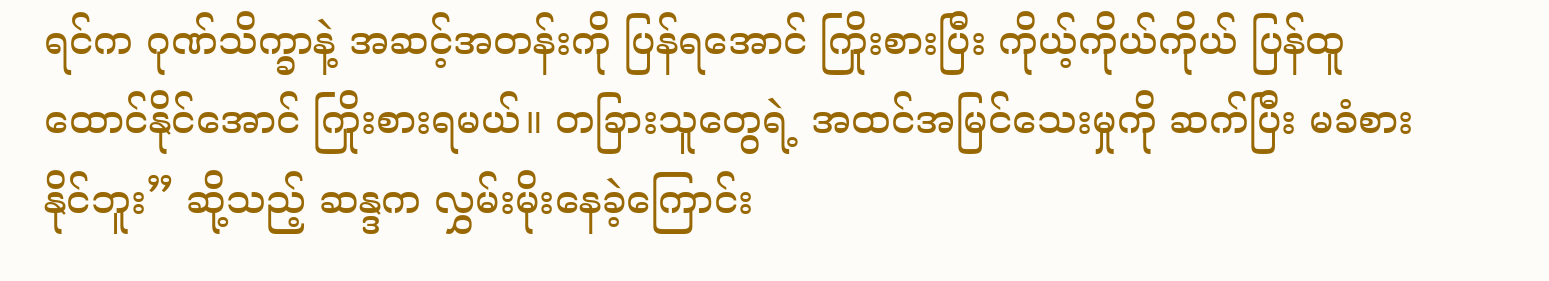ရင်က ဂုဏ်သိက္ခာနဲ့ အဆင့်အတန်းကို ပြန်ရအောင် ကြိုးစားပြီး ကိုယ့်ကိုယ်ကိုယ် ပြန်ထူထောင်နိုင်အောင် ကြိုးစားရမယ်။ တခြားသူတွေရဲ့ အထင်အမြင်သေးမှုကို ဆက်ပြီး မခံစားနိုင်ဘူး” ဆို့သည့် ဆန္ဒက လွှမ်းမိုးနေခဲ့ကြောင်း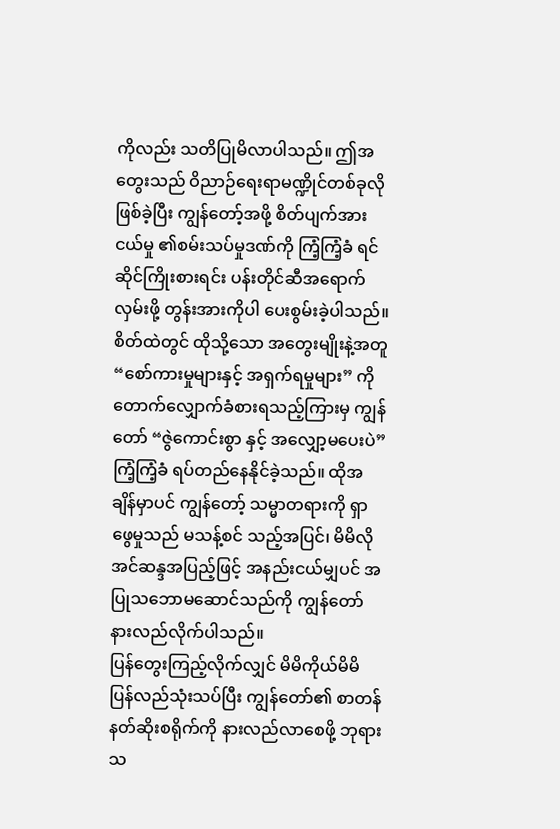ကိုလည်း သတိပြုမိလာပါသည်။ ဤအတွေးသည် ဝိညာဉ်ရေးရာမဏ္ဍိုင်တစ်ခုလို ဖြစ်ခဲ့ပြီး ကျွန်တော့်အဖို့ စိတ်ပျက်အားငယ်မှု ၏စမ်းသပ်မှုဒဏ်ကို ကြံ့ကြံ့ခံ ရင်ဆိုင်ကြိုးစားရင်း ပန်းတိုင်ဆီအရောက်လှမ်းဖို့ တွန်းအားကိုပါ ပေးစွမ်းခဲ့ပါသည်။ စိတ်ထဲတွင် ထိုသို့သော အတွေးမျိုးနဲ့အတူ “စော်ကားမှုများနှင့် အရှက်ရမှုများ” ကို တောက်လျှောက်ခံစားရသည့်ကြားမှ ကျွန်တော် “ဇွဲကောင်းစွာ နှင့် အလျှော့မပေးပဲ” ကြံ့ကြံ့ခံ ရပ်တည်နေနိုင်ခဲ့သည်။ ထိုအချိန်မှာပင် ကျွန်တော့် သမ္မာတရားကို ရှာဖွေမှုသည် မသန့်စင် သည့်အပြင်၊ မိမိလိုအင်ဆန္ဒအပြည့်ဖြင့် အနည်းငယ်မျှပင် အပြုသဘောမဆောင်သည်ကို ကျွန်တော် နားလည်လိုက်ပါသည်။
ပြန်တွေးကြည့်လိုက်လျှင် မိမိကိုယ်မိမိ ပြန်လည်သုံးသပ်ပြီး ကျွန်တော်၏ စာတန်နတ်ဆိုးစရိုက်ကို နားလည်လာစေဖို့ ဘုရားသ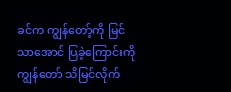ခင်က ကျွန်တော့်ကို မြင်သာအောင် ပြခဲ့ကြောင်းကို ကျွန်တော် သိမြင်လိုက်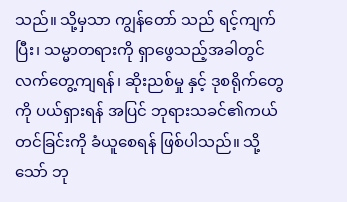သည်။ သို့မှသာ ကျွန်တော် သည် ရင့်ကျက်ပြီး၊ သမ္မာတရားကို ရှာဖွေသည့်အခါတွင် လက်တွေ့ကျရန်၊ ဆိုးညစ်မှု နှင့် ဒုစရိုက်တွေကို ပယ်ရှားရန် အပြင် ဘုရားသခင်၏ကယ်တင်ခြင်းကို ခံယူစေရန် ဖြစ်ပါသည်။ သို့သော် ဘု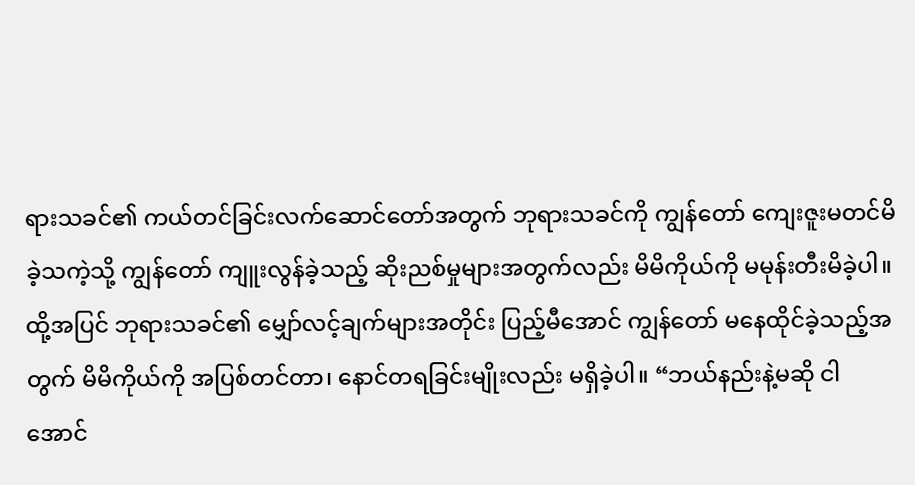ရားသခင်၏ ကယ်တင်ခြင်းလက်ဆောင်တော်အတွက် ဘုရားသခင်ကို ကျွန်တော် ကျေးဇူးမတင်မိခဲ့သကဲ့သို့ ကျွန်တော် ကျူးလွန်ခဲ့သည့် ဆိုးညစ်မှုများအတွက်လည်း မိမိကိုယ်ကို မမုန်းတီးမိခဲ့ပါ။ ထို့အပြင် ဘုရားသခင်၏ မျှော်လင့်ချက်များအတိုင်း ပြည့်မီအောင် ကျွန်တော် မနေထိုင်ခဲ့သည့်အတွက် မိမိကိုယ်ကို အပြစ်တင်တာ၊ နောင်တရခြင်းမျိုးလည်း မရှိခဲ့ပါ။ “ဘယ်နည်းနဲ့မဆို ငါ အောင်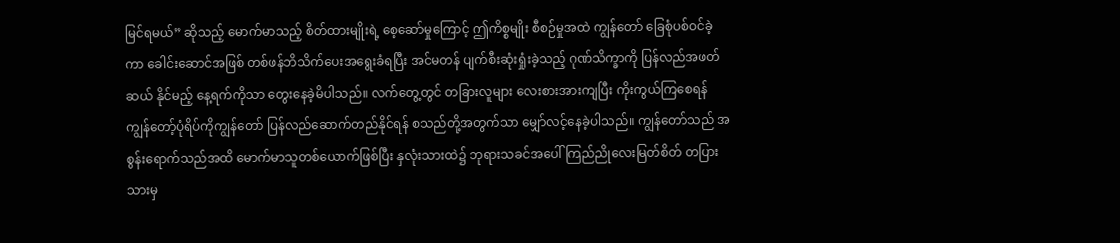မြင်ရမယ်” ဆိုသည့် မောက်မာသည့် စိတ်ထားမျိုးရဲ့ စေ့ဆော်မှုကြောင့် ဤကိစ္စမျိုး စီစဉ်မှုအထဲ ကျွန်တော် ခြေစုံပစ်ဝင်ခဲ့ကာ ခေါင်းဆောင်အဖြစ် တစ်ဖန်ဘိသိက်ပေးအရွေးခံရပြီး အင်မတန် ပျက်စီးဆုံးရှုံးခဲ့သည့် ဂုဏ်သိက္ခာကို ပြန်လည်အဖတ်ဆယ် နိုင်မည့် နေ့ရက်ကိုသာ တွေးနေခဲ့မိပါသည်။ လက်တွေ့တွင် တခြားလူများ လေးစားအားကျပြီး ကိုးကွယ်ကြစေရန် ကျွန်တော့်ပုံရိပ်ကိုကျွန်တော် ပြန်လည်ဆောက်တည်နိုင်ရန် စသည်တို့အတွက်သာ မျှော်လင့်နေခဲ့ပါသည်။ ကျွန်တော်သည် အစွန်းရောက်သည်အထိ မောက်မာသူတစ်ယောက်ဖြစ်ပြီး နှလုံးသားထဲ၌ ဘုရားသခင်အပေါ် ကြည်ညိုလေးမြတ်စိတ် တပြားသားမှ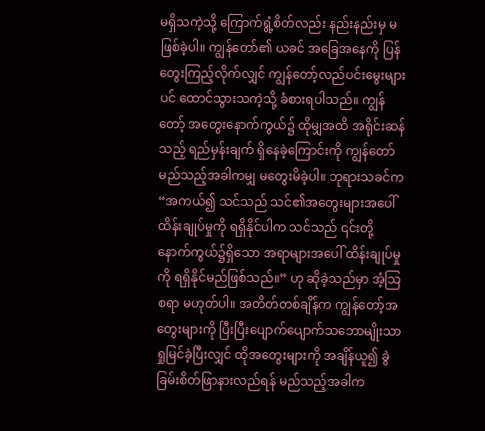မရှိသကဲ့သို့ ကြောက်ရွံ့စိတ်လည်း နည်းနည်းမှ မဖြစ်ခဲ့ပါ။ ကျွန်တော်၏ ယခင် အခြေအနေကို ပြန်တွေးကြည့်လိုက်လျှင် ကျွန်တော့်လည်ပင်းမွေးများပင် ထောင်သွားသကဲ့သို့ ခံစားရပါသည်။ ကျွန်တော့် အတွေးနောက်ကွယ်၌ ထိုမျှအထိ အရိုင်းဆန်သည့် ရည်မှန်းချက် ရှိနေခဲ့ကြောင်းကို ကျွန်တော် မည်သည့်အခါကမျှ မတွေးမိခဲ့ပါ။ ဘုရားသခင်က “အကယ်၍ သင်သည် သင်၏အတွေးများအပေါ် ထိန်းချုပ်မှုကို ရရှိနိုင်ပါက သင်သည် ၎င်းတို့ နောက်ကွယ်၌ရှိသော အရာများအပေါ် ထိန်းချုပ်မှုကို ရရှိနိုင်မည်ဖြစ်သည်။” ဟု ဆိုခဲ့သည်မှာ အံ့သြစရာ မဟုတ်ပါ။ အတိတ်တစ်ချိန်က ကျွန်တော့်အတွေးများကို ပြီးပြီးပျောက်ပျောက်သဘောမျိုးသာ ရှုမြင်ခဲ့ပြီးလျှင် ထိုအတွေးများကို အချိန်ယူ၍ ခွဲခြမ်းစိတ်ဖြာနားလည်ရန် မည်သည့်အခါက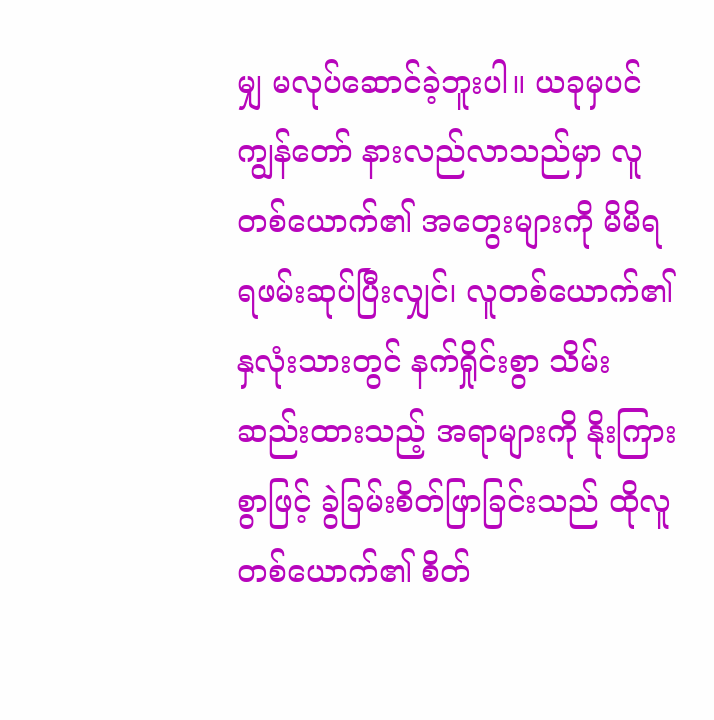မျှ မလုပ်ဆောင်ခဲ့ဘူးပါ။ ယခုမှပင် ကျွန်တော် နားလည်လာသည်မှာ လူတစ်ယောက်၏ အတွေးများကို မိမိရရဖမ်းဆုပ်ပြီးလျှင်၊ လူတစ်ယောက်၏ နှလုံးသားတွင် နက်ရှိုင်းစွာ သိမ်းဆည်းထားသည့် အရာများကို နိုးကြားစွာဖြင့် ခွဲခြမ်းစိတ်ဖြာခြင်းသည် ထိုလူတစ်ယောက်၏ စိတ်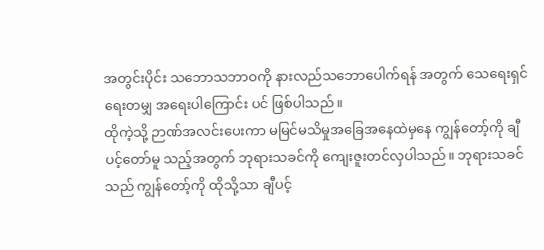အတွင်းပိုင်း သဘောသဘာဝကို နားလည်သဘောပေါက်ရန် အတွက် သေရေးရှင်ရေးတမျှ အရေးပါကြောင်း ပင် ဖြစ်ပါသည်။
ထိုကဲ့သို့ ဉာဏ်အလင်းပေးကာ မမြင်မသိမှုအခြေအနေထဲမှနေ ကျွန်တော့်ကို ချီပင့်တော်မူ သည့်အတွက် ဘုရားသခင်ကို ကျေးဇူးတင်လှပါသည်။ ဘုရားသခင်သည် ကျွန်တော့်ကို ထိုသို့သာ ချီပင့်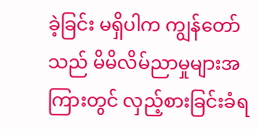ခဲ့ခြင်း မရှိပါက ကျွန်တော်သည် မိမိလိမ်ညာမှုများအကြားတွင် လှည့်စားခြင်းခံရ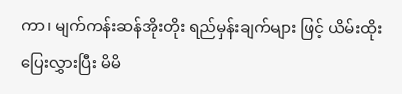ကာ၊ မျက်ကန်းဆန်အိုးတိုး ရည်မှန်းချက်များ ဖြင့် ယိမ်းထိုးပြေးလွှားပြီး မိမိ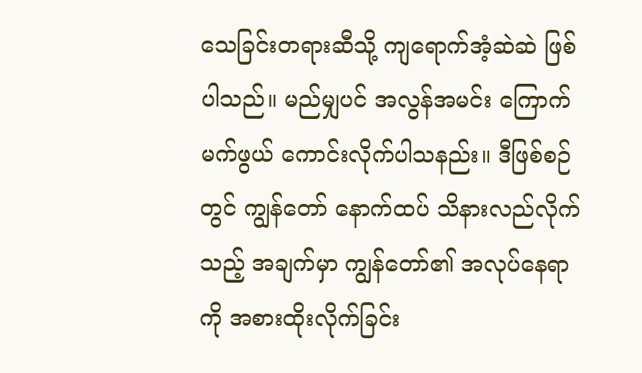သေခြင်းတရားဆီသို့ ကျရောက်အံ့ဆဲဆဲ ဖြစ်ပါသည်။ မည်မျှပင် အလွန်အမင်း ကြောက်မက်ဖွယ် ကောင်းလိုက်ပါသနည်း။ ဒီဖြစ်စဉ်တွင် ကျွန်တော် နောက်ထပ် သိနားလည်လိုက်သည့် အချက်မှာ ကျွန်တော်၏ အလုပ်နေရာကို အစားထိုးလိုက်ခြင်း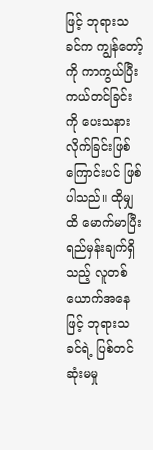ဖြင့် ဘုရားသခင်က ကျွန်တော့်ကို ကာကွယ်ပြီး ကယ်တင်ခြင်းကို ပေးသနားလိုက်ခြင်းဖြစ်ကြောင်းပင် ဖြစ်ပါသည်။ ထိုမျှထိ မောက်မာပြီး ရည်မှန်းချက်ရှိသည့် လူတစ်ယောက်အနေဖြင့် ဘုရားသခင်ရဲ့ ပြစ်တင်ဆုံးမမှု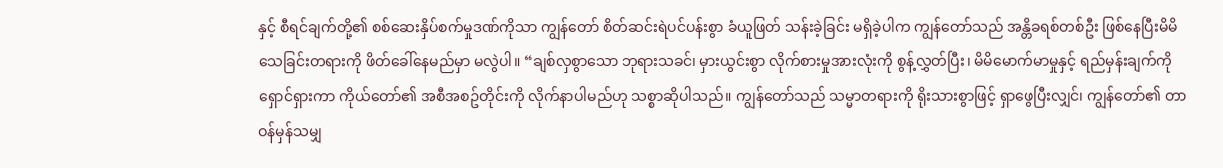နှင့် စီရင်ချက်တို့၏ စစ်ဆေးနှိပ်စက်မှုဒဏ်ကိုသာ ကျွန်တော် စိတ်ဆင်းရဲပင်ပန်းစွာ ခံယူဖြတ် သန်းခဲ့ခြင်း မရှိခဲ့ပါက ကျွန်တော်သည် အန္တိခရစ်တစ်ဦး ဖြစ်နေပြီးမိမိသေခြင်းတရားကို ဖိတ်ခေါ်နေမည်မှာ မလွဲပါ။ “ချစ်လှစွာသော ဘုရားသခင်၊ မှားယွင်းစွာ လိုက်စားမှုအားလုံးကို စွန့်လွှတ်ပြီး၊ မိမိမောက်မာမှုနှင့် ရည်မှန်းချက်ကို ရှောင်ရှားကာ ကိုယ်တော်၏ အစီအစဥ်တိုင်းကို လိုက်နာပါမည်ဟု သစ္စာဆိုပါသည်။ ကျွန်တော်သည် သမ္မာတရားကို ရိုးသားစွာဖြင့် ရှာဖွေပြီးလျှင်၊ ကျွန်တော်၏ တာဝန်မှန်သမျှ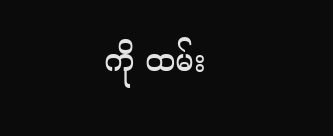ကို ထမ်း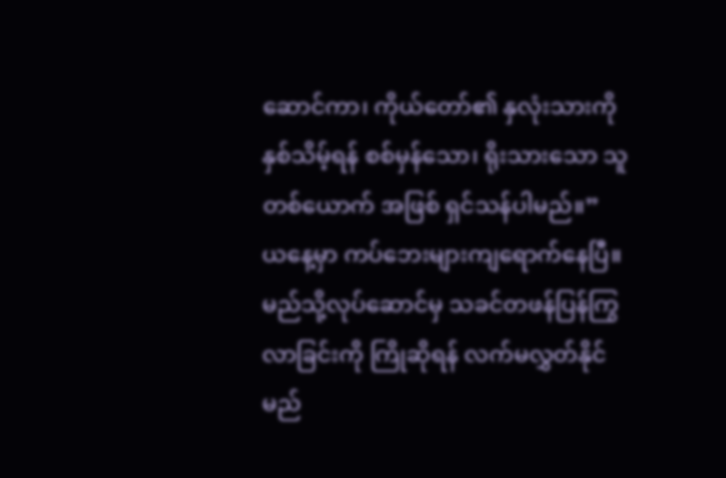ဆောင်ကာ၊ ကိုယ်တော်၏ နှလုံးသားကို နှစ်သိမ့်ရန် စစ်မှန်သော၊ ရိုးသားသော သူတစ်ယောက် အဖြစ် ရှင်သန်ပါမည်။”
ယနေ့မှာ ကပ်ဘေးများကျရောက်နေပြီ။မည်သို့လုပ်ဆောင်မှ သခင်တဖန်ပြန်ကြွလာခြင်းကို ကြိုဆိုရန် လက်မလွှတ်နိုင်မည်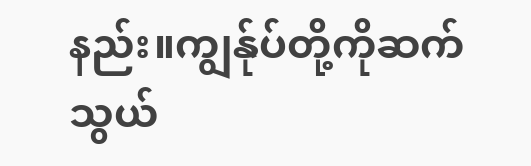နည်း။ကျွန်ုပ်တို့ကိုဆက်သွယ်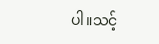ပါ။သင့်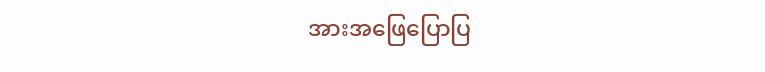အားအဖြေပြောပြ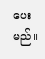ပေးမည်။